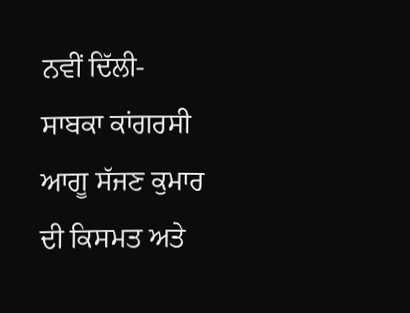ਨਵੀਂ ਦਿੱਲੀ- ਸਾਬਕਾ ਕਾਂਗਰਸੀ ਆਗੂ ਸੱਜਣ ਕੁਮਾਰ ਦੀ ਕਿਸਮਤ ਅਤੇ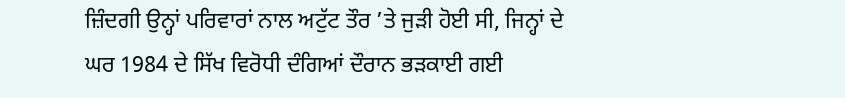ਜ਼ਿੰਦਗੀ ਉਨ੍ਹਾਂ ਪਰਿਵਾਰਾਂ ਨਾਲ ਅਟੁੱਟ ਤੌਰ ’ਤੇ ਜੁੜੀ ਹੋਈ ਸੀ, ਜਿਨ੍ਹਾਂ ਦੇ ਘਰ 1984 ਦੇ ਸਿੱਖ ਵਿਰੋਧੀ ਦੰਗਿਆਂ ਦੌਰਾਨ ਭੜਕਾਈ ਗਈ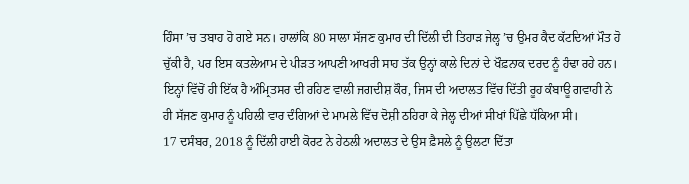ਹਿੰਸਾ ’ਚ ਤਬਾਹ ਹੋ ਗਏ ਸਨ। ਹਾਲਾਂਕਿ 80 ਸਾਲਾ ਸੱਜਣ ਕੁਮਾਰ ਦੀ ਦਿੱਲੀ ਦੀ ਤਿਹਾੜ ਜੇਲ੍ਹ ’ਚ ਉਮਰ ਕੈਦ ਕੱਟਦਿਆਂ ਮੌਤ ਹੋ ਚੁੱਕੀ ਹੈ, ਪਰ ਇਸ ਕਤਲੇਆਮ ਦੇ ਪੀੜਤ ਆਪਣੀ ਆਖਰੀ ਸਾਹ ਤੱਕ ਉਨ੍ਹਾਂ ਕਾਲੇ ਦਿਨਾਂ ਦੇ ਖੌਫ਼ਨਾਕ ਦਰਦ ਨੂੰ ਹੰਢਾ ਰਹੇ ਹਨ। ਇਨ੍ਹਾਂ ਵਿੱਚੋਂ ਹੀ ਇੱਕ ਹੈ ਅੰਮ੍ਰਿਤਸਰ ਦੀ ਰਹਿਣ ਵਾਲੀ ਜਗਦੀਸ਼ ਕੌਰ, ਜਿਸ ਦੀ ਅਦਾਲਤ ਵਿੱਚ ਦਿੱਤੀ ਰੂਹ ਕੰਬਾਊ ਗਵਾਹੀ ਨੇ ਹੀ ਸੱਜਣ ਕੁਮਾਰ ਨੂੰ ਪਹਿਲੀ ਵਾਰ ਦੰਗਿਆਂ ਦੇ ਮਾਮਲੇ ਵਿੱਚ ਦੋਸ਼ੀ ਠਹਿਰਾ ਕੇ ਜੇਲ੍ਹ ਦੀਆਂ ਸੀਖਾਂ ਪਿੱਛੇ ਧੱਕਿਆ ਸੀ।
17 ਦਸੰਬਰ, 2018 ਨੂੰ ਦਿੱਲੀ ਹਾਈ ਕੋਰਟ ਨੇ ਹੇਠਲੀ ਅਦਾਲਤ ਦੇ ਉਸ ਫ਼ੈਸਲੇ ਨੂੰ ਉਲਟਾ ਦਿੱਤਾ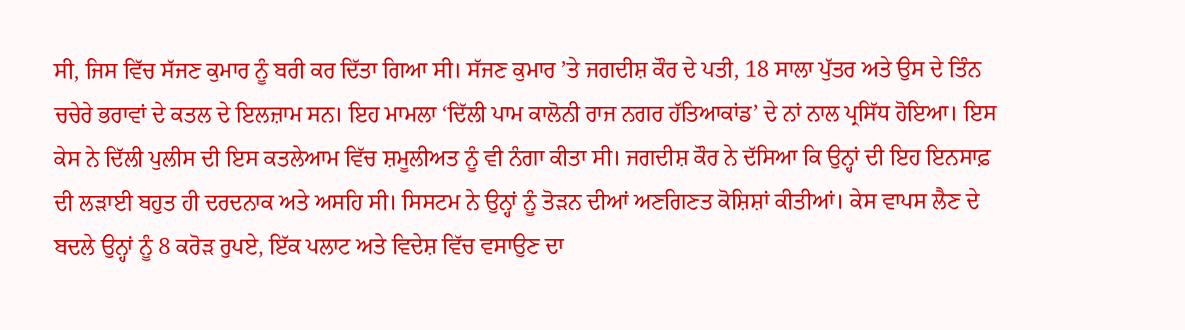ਸੀ, ਜਿਸ ਵਿੱਚ ਸੱਜਣ ਕੁਮਾਰ ਨੂੰ ਬਰੀ ਕਰ ਦਿੱਤਾ ਗਿਆ ਸੀ। ਸੱਜਣ ਕੁਮਾਰ ’ਤੇ ਜਗਦੀਸ਼ ਕੌਰ ਦੇ ਪਤੀ, 18 ਸਾਲਾ ਪੁੱਤਰ ਅਤੇ ਉਸ ਦੇ ਤਿੰਨ ਚਚੇਰੇ ਭਰਾਵਾਂ ਦੇ ਕਤਲ ਦੇ ਇਲਜ਼ਾਮ ਸਨ। ਇਹ ਮਾਮਲਾ ‘ਦਿੱਲੀ ਪਾਮ ਕਾਲੋਨੀ ਰਾਜ ਨਗਰ ਹੱਤਿਆਕਾਂਡ’ ਦੇ ਨਾਂ ਨਾਲ ਪ੍ਰਸਿੱਧ ਹੋਇਆ। ਇਸ ਕੇਸ ਨੇ ਦਿੱਲੀ ਪੁਲੀਸ ਦੀ ਇਸ ਕਤਲੇਆਮ ਵਿੱਚ ਸ਼ਮੂਲੀਅਤ ਨੂੰ ਵੀ ਨੰਗਾ ਕੀਤਾ ਸੀ। ਜਗਦੀਸ਼ ਕੌਰ ਨੇ ਦੱਸਿਆ ਕਿ ਉਨ੍ਹਾਂ ਦੀ ਇਹ ਇਨਸਾਫ਼ ਦੀ ਲੜਾਈ ਬਹੁਤ ਹੀ ਦਰਦਨਾਕ ਅਤੇ ਅਸਹਿ ਸੀ। ਸਿਸਟਮ ਨੇ ਉਨ੍ਹਾਂ ਨੂੰ ਤੋੜਨ ਦੀਆਂ ਅਣਗਿਣਤ ਕੋਸ਼ਿਸ਼ਾਂ ਕੀਤੀਆਂ। ਕੇਸ ਵਾਪਸ ਲੈਣ ਦੇ ਬਦਲੇ ਉਨ੍ਹਾਂ ਨੂੰ 8 ਕਰੋੜ ਰੁਪਏ, ਇੱਕ ਪਲਾਟ ਅਤੇ ਵਿਦੇਸ਼ ਵਿੱਚ ਵਸਾਉਣ ਦਾ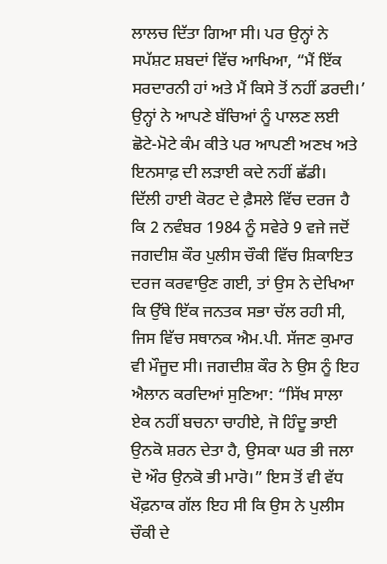ਲਾਲਚ ਦਿੱਤਾ ਗਿਆ ਸੀ। ਪਰ ਉਨ੍ਹਾਂ ਨੇ ਸਪੱਸ਼ਟ ਸ਼ਬਦਾਂ ਵਿੱਚ ਆਖਿਆ, “ਮੈਂ ਇੱਕ ਸਰਦਾਰਨੀ ਹਾਂ ਅਤੇ ਮੈਂ ਕਿਸੇ ਤੋਂ ਨਹੀਂ ਡਰਦੀ।’ ਉਨ੍ਹਾਂ ਨੇ ਆਪਣੇ ਬੱਚਿਆਂ ਨੂੰ ਪਾਲਣ ਲਈ ਛੋਟੇ-ਮੋਟੇ ਕੰਮ ਕੀਤੇ ਪਰ ਆਪਣੀ ਅਣਖ ਅਤੇ ਇਨਸਾਫ਼ ਦੀ ਲੜਾਈ ਕਦੇ ਨਹੀਂ ਛੱਡੀ।
ਦਿੱਲੀ ਹਾਈ ਕੋਰਟ ਦੇ ਫ਼ੈਸਲੇ ਵਿੱਚ ਦਰਜ ਹੈ ਕਿ 2 ਨਵੰਬਰ 1984 ਨੂੰ ਸਵੇਰੇ 9 ਵਜੇ ਜਦੋਂ ਜਗਦੀਸ਼ ਕੌਰ ਪੁਲੀਸ ਚੌਕੀ ਵਿੱਚ ਸ਼ਿਕਾਇਤ ਦਰਜ ਕਰਵਾਉਣ ਗਈ, ਤਾਂ ਉਸ ਨੇ ਦੇਖਿਆ ਕਿ ਉੱਥੇ ਇੱਕ ਜਨਤਕ ਸਭਾ ਚੱਲ ਰਹੀ ਸੀ, ਜਿਸ ਵਿੱਚ ਸਥਾਨਕ ਐਮ.ਪੀ. ਸੱਜਣ ਕੁਮਾਰ ਵੀ ਮੌਜੂਦ ਸੀ। ਜਗਦੀਸ਼ ਕੌਰ ਨੇ ਉਸ ਨੂੰ ਇਹ ਐਲਾਨ ਕਰਦਿਆਂ ਸੁਣਿਆ: “ਸਿੱਖ ਸਾਲਾ ਏਕ ਨਹੀਂ ਬਚਨਾ ਚਾਹੀਏ, ਜੋ ਹਿੰਦੂ ਭਾਈ ਉਨਕੋ ਸ਼ਰਨ ਦੇਤਾ ਹੈ, ਉਸਕਾ ਘਰ ਭੀ ਜਲਾ ਦੋ ਔਰ ਉਨਕੋ ਭੀ ਮਾਰੋ।” ਇਸ ਤੋਂ ਵੀ ਵੱਧ ਖੌਫ਼ਨਾਕ ਗੱਲ ਇਹ ਸੀ ਕਿ ਉਸ ਨੇ ਪੁਲੀਸ ਚੌਕੀ ਦੇ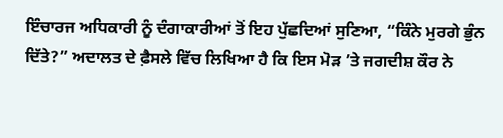ਇੰਚਾਰਜ ਅਧਿਕਾਰੀ ਨੂੰ ਦੰਗਾਕਾਰੀਆਂ ਤੋਂ ਇਹ ਪੁੱਛਦਿਆਂ ਸੁਣਿਆ, “ਕਿੰਨੇ ਮੁਰਗੇ ਭੁੰਨ ਦਿੱਤੇ?” ਅਦਾਲਤ ਦੇ ਫ਼ੈਸਲੇ ਵਿੱਚ ਲਿਖਿਆ ਹੈ ਕਿ ਇਸ ਮੋੜ ’ਤੇ ਜਗਦੀਸ਼ ਕੌਰ ਨੇ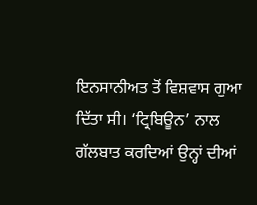ਇਨਸਾਨੀਅਤ ਤੋਂ ਵਿਸ਼ਵਾਸ ਗੁਆ ਦਿੱਤਾ ਸੀ। ‘ਟ੍ਰਿਬਿਊਨ’ ਨਾਲ ਗੱਲਬਾਤ ਕਰਦਿਆਂ ਉਨ੍ਹਾਂ ਦੀਆਂ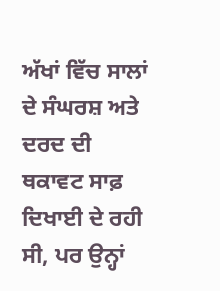ਅੱਖਾਂ ਵਿੱਚ ਸਾਲਾਂ ਦੇ ਸੰਘਰਸ਼ ਅਤੇ ਦਰਦ ਦੀ ਥਕਾਵਟ ਸਾਫ਼ ਦਿਖਾਈ ਦੇ ਰਹੀ ਸੀ, ਪਰ ਉਨ੍ਹਾਂ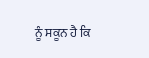ਨੂੰ ਸਕੂਨ ਹੈ ਕਿ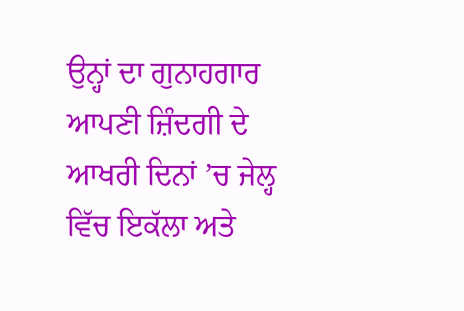ਉਨ੍ਹਾਂ ਦਾ ਗੁਨਾਹਗਾਰ ਆਪਣੀ ਜ਼ਿੰਦਗੀ ਦੇ ਆਖਰੀ ਦਿਨਾਂ ’ਚ ਜੇਲ੍ਹ ਵਿੱਚ ਇਕੱਲਾ ਅਤੇ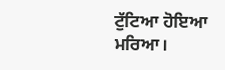ਟੁੱਟਿਆ ਹੋਇਆ ਮਰਿਆ।